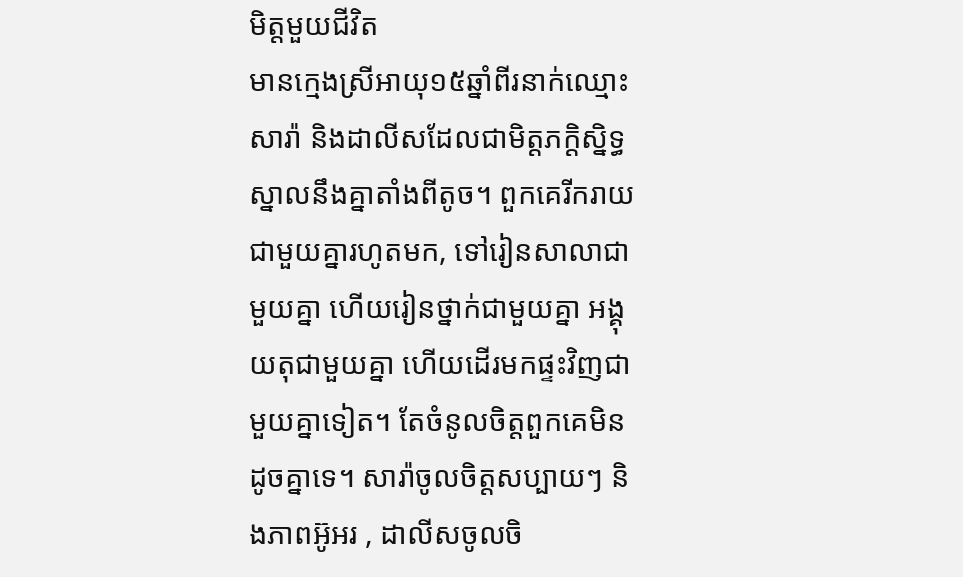មិត្តមួយជីវិត
មានក្មេងស្រីអាយុ១៥ឆ្នាំពីរនាក់ឈ្មោះ សារ៉ា និងដាលីសដែលជាមិត្តភក្ដិស្និទ្ធស្នាលនឹងគ្នាតាំងពីតូច។ ពួកគេរីករាយជាមួយគ្នារហូតមក, ទៅរៀនសាលាជាមួយគ្នា ហើយរៀនថ្នាក់ជាមួយគ្នា អង្គុយតុជាមួយគ្នា ហើយដើរមកផ្ទះវិញជាមួយគ្នាទៀត។ តែចំនូលចិត្តពួកគេមិនដូចគ្នាទេ។ សារ៉ាចូលចិត្តសប្បាយៗ និងភាពអ៊ូអរ , ដាលីសចូលចិ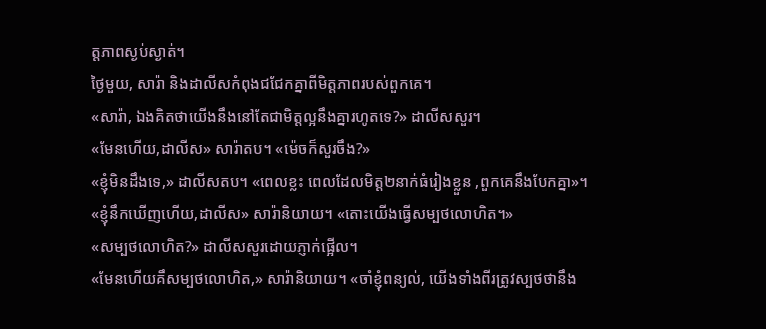ត្តភាពស្ងប់ស្ងាត់។
ថ្ងៃមួយ, សារ៉ា និងដាលីសកំពុងជជែកគ្នាពីមិត្តភាពរបស់ពួកគេ។
«សារ៉ា, ឯងគិតថាយើងនឹងនៅតែជាមិត្តល្អនឹងគ្នារហូតទេ?» ដាលីសសួរ។
«មែនហើយ,ដាលីស» សារ៉ាតប។ «ម៉េចក៏សួរចឹង?»
«ខ្ញុំមិនដឹងទេ,» ដាលីសតប។ «ពេលខ្លះ ពេលដែលមិត្ត២នាក់ធំរៀងខ្លួន ,ពួកគេនឹងបែកគ្នា»។
«ខ្ញុំនឹកឃើញហើយ,ដាលីស» សារ៉ានិយាយ។ «តោះយើងធ្វើសម្បថលោហិត។»
«សម្បថលោហិត?» ដាលីសសួរដោយភ្ញាក់ផ្អើល។
«មែនហើយគឹសម្បថលោហិត,» សារ៉ានិយាយ។ «ចាំខ្ញុំពន្យល់, យើងទាំងពីរត្រូវស្បថថានឹង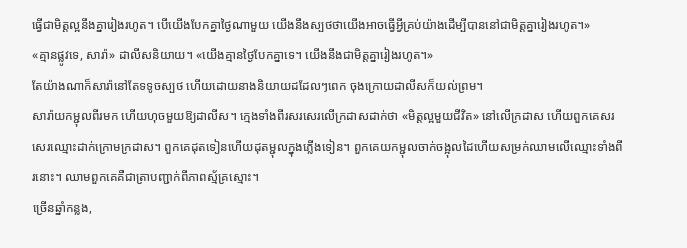ធ្វើជាមិត្តល្អនឹងគ្នារៀងរហូត។ បើយើងបែកគ្នាថ្ងៃណាមួយ យើងនឹងស្បថថាយើងអាចធ្វើអ្វីគ្រប់យ៉ាងដើម្បីបាននៅជាមិត្តគ្នារៀងរហូត។»
«គ្មានផ្លូវទេ, សារ៉ា» ដាលីសនិយាយ។ «យើងគ្មានថ្ងៃបែកគ្នាទេ។ យើងនឹងជាមិត្តគ្នារៀងរហូត។»
តែយ៉ាងណាក៏សារ៉ានៅតែទទូចស្បថ ហើយដោយនាងនិយាយដដែលៗពេក ចុងក្រោយដាលីសក៏យល់ព្រម។
សារ៉ាយកម្ជុលពីរមក ហើយហុចមួយឱ្យដាលីស។ ក្មេងទាំងពីរសរសេរលើក្រដាសដាក់ថា «មិត្តល្អមួយជីវិត» នៅលើក្រដាស ហើយពួកគេសរសេរឈ្មោះដាក់ក្រោមក្រដាស។ ពួកគេដុតទៀនហើយដុតម្ជុលក្នុងភ្លើងទៀន។ ពួកគេយកម្ជុលចាក់ចង្អុលដៃហើយសម្រក់ឈាមលើឈ្មោះទាំងពីរនោះ។ ឈាមពួកគេគឺជាត្រាបញ្ជាក់ពីភាពស្ម័គ្រស្មោះ។
ច្រើនឆ្នាំកន្លង,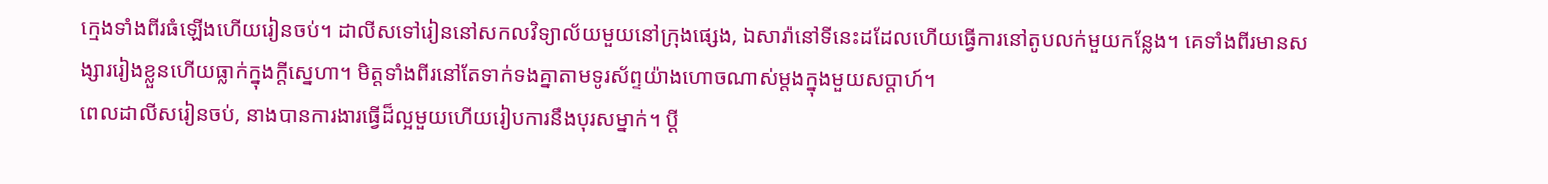ក្មេងទាំងពីរធំឡើងហើយរៀនចប់។ ដាលីសទៅរៀននៅសកលវិទ្យាល័យមួយនៅក្រុងផ្សេង, ឯសារ៉ានៅទីនេះដដែលហើយធ្វើការនៅតូបលក់មួយកន្លែង។ គេទាំងពីរមានសង្សាររៀងខ្លួនហើយធ្លាក់ក្នុងក្ដីស្នេហា។ មិត្តទាំងពីរនៅតែទាក់ទងគ្នាតាមទូរស័ព្ទយ៉ាងហោចណាស់ម្ដងក្នុងមួយសប្តាហ៍។
ពេលដាលីសរៀនចប់, នាងបានការងារធ្វើដ៏ល្អមួយហើយរៀបការនឹងបុរសម្នាក់។ ប្ដី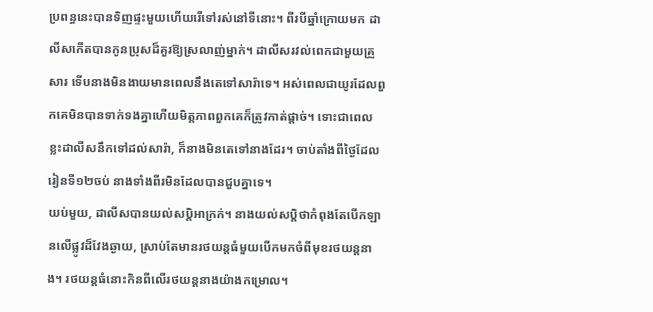ប្រពន្ធនេះបានទិញផ្ទះមួយហើយរើទៅរស់នៅទីនោះ។ ពីរបីឆ្នាំក្រោយមក ដាលីសកើតបានកូនប្រុសដ៏គួរឱ្យស្រលាញ់ម្នាក់។ ដាលីសរវល់ពេកជាមួយគ្រួសារ ទើបនាងមិនងាយមានពេលនឹងតេទៅសារ៉ាទេ។ អស់ពេលជាយូរដែលពួកគេមិនបានទាក់ទងគ្នាហើយមិត្តភាពពួកគេក៏ត្រូវកាត់ផ្ដាច់។ ទោះជាពេលខ្លះដាលីសនឹកទៅដល់សារ៉ា, ក៏នាងមិនតេទៅនាងដែរ។ ចាប់តាំងពីថ្ងៃដែលរៀនទី១២ចប់ នាងទាំងពីរមិនដែលបានជួបគ្នាទេ។
យប់មួយ, ដាលីសបានយល់សប្ដិអាក្រក់។ នាងយល់សប្តិថាកំពុងតែបើកឡានលើផ្លូវដ៏វែងឆ្ងាយ, ស្រាប់តែមានរថយន្តធំមួយបើកមកចំពីមុខរថយន្តនាង។ រថយន្តធំនោះកិនពីលើរថយន្តនាងយ៉ាងកម្រោល។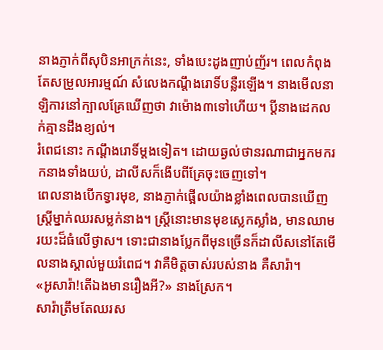នាងភ្ញាក់ពីសុបិនអាក្រក់នេះ, ទាំងបេះដូងញាប់ញ័រ។ ពេលកំពុងតែសម្រួលអារម្មណ៍ សំលេងកណ្ដឹងរោទិ៍បន្លឺរឡើង។ នាងមើលនាឡិការនៅក្បាលគ្រែឃើញថា វាម៉ោង៣ទៅហើយ។ ប្ដីនាងដេកលក់គ្មានដឹងខ្យល់។
រំពេជនោះ កណ្ដឹងរោទិ៍ម្ដងទៀត។ ដោយឆ្ងល់ថានរណាជាអ្នកមករកនាងទាំងយប់, ដាលីសក៏ងើបពីគ្រែចុះចេញទៅ។
ពេលនាងបើកទ្វារមុខ, នាងភ្ញាក់ផ្អើលយ៉ាងខ្លាំងពេលបានឃើញស្ត្រីម្នាក់ឈរសម្លក់នាង។ ស្ត្រីនោះមានមុខស្លេកស្លាំង, មានឈាមរយះដ៏ធំលើថ្ងាស។ ទោះជានាងប្លែកពីមុនច្រើនក៏ដាលីសនៅតែមើលនាងស្គាល់មួយរំពេជ។ វាគឺមិត្តចាស់របស់នាង គឺសារ៉ា។
«អូសារ៉ា!តើឯងមានរឿងអី?» នាងស្រែក។
សារ៉ាត្រឹមតែឈរស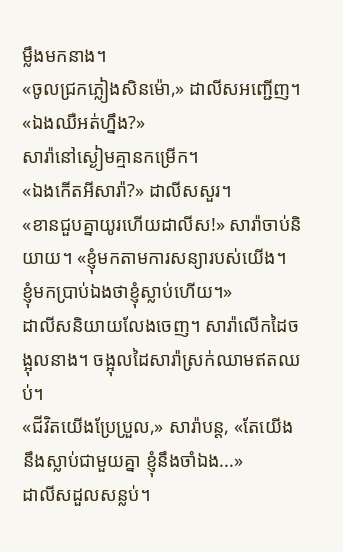ម្លឹងមកនាង។
«ចូលជ្រកភ្លៀងសិនម៉ោ,» ដាលីសអញ្ជើញ។ «ឯងឈឺអត់ហ្នឹង?»
សារ៉ានៅស្ងៀមគ្មានកម្រើក។
«ឯងកើតអីសារ៉ា?» ដាលីសសួរ។
«ខានជួបគ្នាយូរហើយដាលីស!» សារ៉ាចាប់និយាយ។ «ខ្ញុំមកតាមការសន្យារបស់យើង។ ខ្ញុំមកប្រាប់ឯងថាខ្ញុំស្លាប់ហើយ។»
ដាលីសនិយាយលែងចេញ។ សារ៉ាលើកដៃចង្អុលនាង។ ចង្អុលដៃសារ៉ាស្រក់ឈាមឥតឈប់។
«ជីវិតយើងប្រែប្រួល,» សារ៉ាបន្ត, «តែយើងនឹងស្លាប់ជាមួយគ្នា ខ្ញុំនឹងចាំឯង...»
ដាលីសដួលសន្លប់។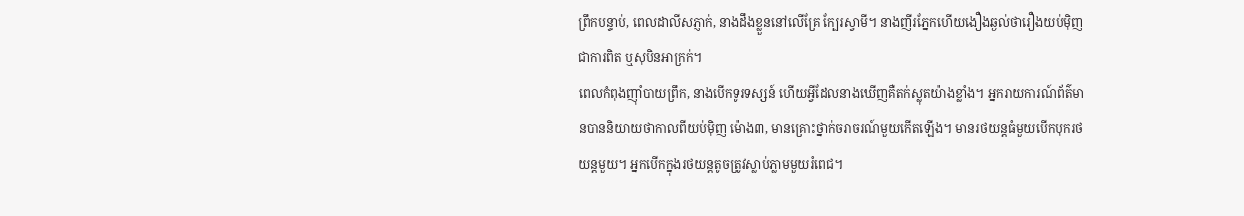ព្រឹកបន្ទាប់, ពេលដាលីសភ្ញាក់, នាងដឹងខ្លួននៅលើគ្រែ ក្បែរស្វាមី។ នាងញីរភ្នែកហើយងឿងឆ្ងល់ថារឿងយប់ម៉ិញជាការពិត ឬសុបិនអាក្រក់។
ពេលកំពុងញ៉ាំបាយព្រឹក, នាងបើកទូរទស្សន៍ ហើយអ្វីដែលនាងឃើញគឺតក់ស្លុតយ៉ាងខ្លាំង។ អ្នករាយការណ៍ព័ត៌មានបាននិយាយថាកាលពីយប់ម៉ិញ ម៉ោង៣, មានគ្រោះថ្នាក់ចរាចរណ៍មួយកើតឡើង។ មានរថយន្តធំមួយបើកបុករថយន្តមួយ។ អ្នកបើកក្នុងរថយន្តតូចត្រូវស្លាប់ភ្លាមមួយរំពេជ។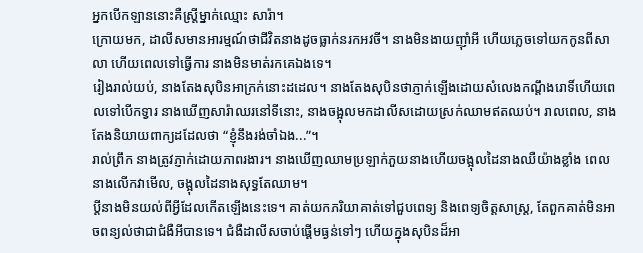អ្នកបើកឡាននោះគឺស្ត្រីម្នាក់ឈ្មោះ សារ៉ា។
ក្រោយមក, ដាលីសមានអារម្មណ៍ថាជីវិតនាងដូចធ្លាក់នរកអវចី។ នាងមិនងាយញ៉ាំអី ហើយភ្លេចទៅយកកូនពីសាលា ហើយពេលទៅធ្វើការ នាងមិនមាត់រកគេឯងទេ។
រៀងរាល់យប់, នាងតែងសុបិនអាក្រក់នោះដដេល។ នាងតែងសុបិនថាភ្ញាក់ឡើងដោយសំលេងកណ្ដឹងរោទិ៍ហើយពេលទៅបើកទ្វារ នាងឃើញសារ៉ាឈរនៅទីនោះ, នាងចង្អុលមកដាលីសដោយស្រក់ឈាមឥតឈប់។ រាលពេល, នាងតែងនិយាយពាក្យដដែលថា “ខ្ញុំនឹងរង់ចាំឯង...”។
រាល់ព្រឹក នាងត្រូវភ្ញាក់ដោយភាពរងារ។ នាងឃើញឈាមប្រឡាក់ភួយនាងហើយចង្អុលដៃនាងឈឺយ៉ាងខ្លាំង ពេលនាងលើកវាមើល, ចង្អុលដៃនាងសុទ្ធតែឈាម។
ប្ដីនាងមិនយល់ពីអ្វីដែលកើតឡើងនេះទេ។ គាត់យកភរិយាគាត់ទៅជួបពេទ្យ និងពេទ្យចិត្តសាស្ត្រ, តែពួកគាត់មិនអាចពន្យល់ថាជាជំងឺអីបានទេ។ ជំងឺដាលីសចាប់ផ្ដើមធ្ងន់ទៅៗ ហើយក្នុងសុបិនដ៏អា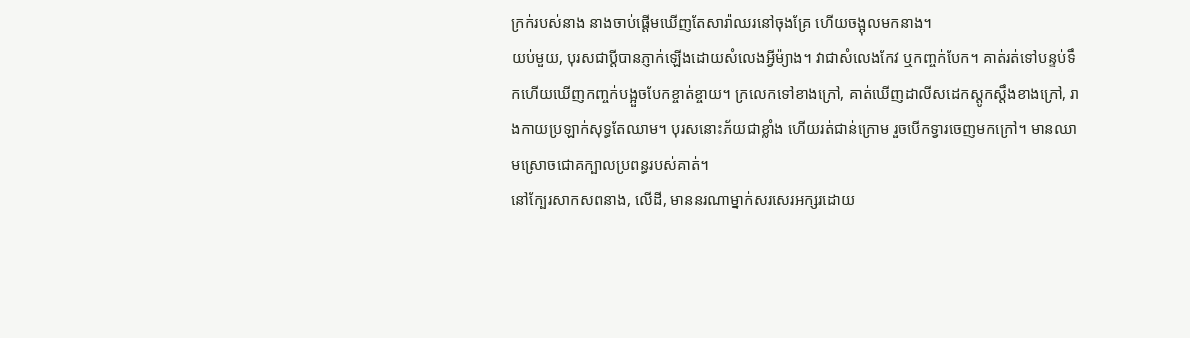ក្រក់របស់នាង នាងចាប់ផ្ដើមឃើញតែសារ៉ាឈរនៅចុងគ្រែ ហើយចង្អុលមកនាង។
យប់មួយ, បុរសជាប្ដីបានភ្ញាក់ឡើងដោយសំលេងអ្វីម៉្យាង។ វាជាសំលេងកែវ ឬកញ្ចក់បែក។ គាត់រត់ទៅបន្ទប់ទឹកហើយឃើញកញ្ចក់បង្អួចបែកខ្ចាត់ខ្ចាយ។ ក្រលេកទៅខាងក្រៅ, គាត់ឃើញដាលីសដេកស្ដូកស្ដឹងខាងក្រៅ, រាងកាយប្រឡាក់សុទ្ធតែឈាម។ បុរសនោះភ័យជាខ្លាំង ហើយរត់ជាន់ក្រោម រួចបើកទ្វារចេញមកក្រៅ។ មានឈាមស្រោចជោគក្បាលប្រពន្ធរបស់គាត់។
នៅក្បែរសាកសពនាង, លើដី, មាននរណាម្នាក់សរសេរអក្សរដោយ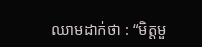ឈាមដាក់ថា : “មិត្តមួ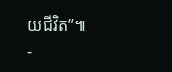យជីវិត”៕
-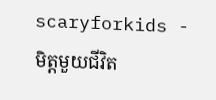scaryforkids -
មិត្តមួយជីវិត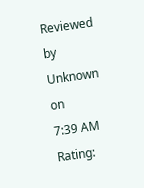Reviewed by Unknown
on
7:39 AM
Rating: